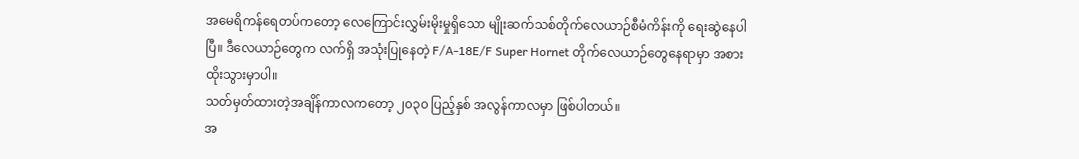အမေရိကန်ရေတပ်ကတော့ လေကြောင်းလွှမ်းမိုးမှုရှိသော မျိုးဆက်သစ်တိုက်လေယာဉ်စီမံကိန်းကို ရေးဆွဲနေပါပြီ။ ဒီလေယာဉ်တွေက လက်ရှိ အသုံးပြုနေတဲ့ F/A-18E/F Super Hornet တိုက်လေယာဉ်တွေနေရာမှာ အစားထိုးသွားမှာပါ။
သတ်မှတ်ထားတဲ့အချိန်ကာလကတော့ ၂၀၃၀ ပြည့်နှစ် အလွန်ကာလမှာ ဖြစ်ပါတယ်။
အ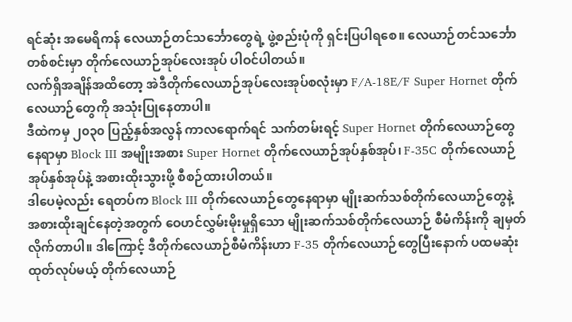ရင်ဆုံး အမေရိကန် လေယာဉ်တင်သင်္ဘောတွေရဲ့ ဖွဲ့စည်းပုံကို ရှင်းပြပါရစေ။ လေယာဉ်တင်သင်္ဘောတစ်စင်းမှာ တိုက်လေယာဉ်အုပ်လေးအုပ် ပါဝင်ပါတယ်။
လက်ရှိအချိန်အထိတော့ အဲဒီတိုက်လေယာဉ်အုပ်လေးအုပ်စလုံးမှာ F/A-18E/F Super Hornet တိုက်လေယာဉ်တွေကို အသုံးပြုနေတာပါ။
ဒီထဲကမှ ၂၀၃၀ ပြည့်နှစ်အလွန် ကာလရောက်ရင် သက်တမ်းရင့် Super Hornet တိုက်လေယာဉ်တွေနေရာမှာ Block III အမျိုးအစား Super Hornet တိုက်လေယာဉ်အုပ်နှစ်အုပ်၊ F-35C တိုက်လေယာဉ်အုပ်နှစ်အုပ်နဲ့ အစားထိုးသွားဖို့ စီစဉ်ထားပါတယ်။
ဒါပေမဲ့လည်း ရေတပ်က Block III တိုက်လေယာဉ်တွေနေရာမှာ မျိုးဆက်သစ်တိုက်လေယာဉ်တွေနဲ့ အစားထိုးချင်နေတဲ့အတွက် ဝေဟင်လွှမ်းမိုးမှုရှိသော မျိုးဆက်သစ်တိုက်လေယာဉ် စီမံကိန်းကို ချမှတ်လိုက်တာပါ။ ဒါကြောင့် ဒီတိုက်လေယာဉ်စီမံကိန်းဟာ F-35 တိုက်လေယာဉ်တွေပြီးနောက် ပထမဆုံးထုတ်လုပ်မယ့် တိုက်လေယာဉ်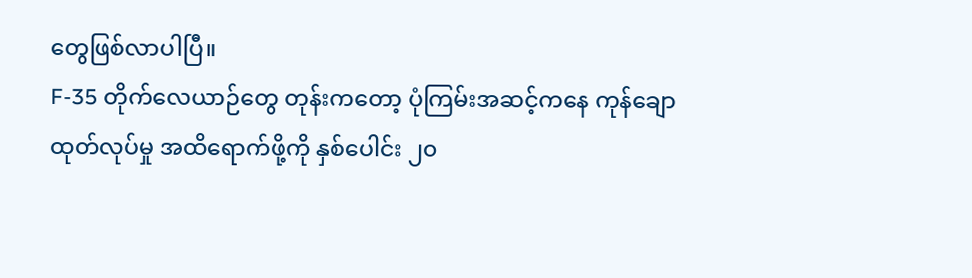တွေဖြစ်လာပါပြီ။
F-35 တိုက်လေယာဉ်တွေ တုန်းကတော့ ပုံကြမ်းအဆင့်ကနေ ကုန်ချောထုတ်လုပ်မှု အထိရောက်ဖို့ကို နှစ်ပေါင်း ၂၀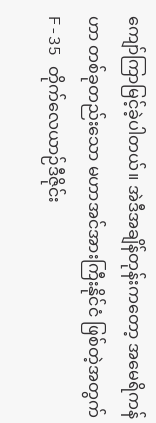ကျော်ကြာမြင့်ခဲ့ပါတယ်။ အဲဒီအချိန်တုန်းကတော့ အမေရိကန်ဟာ တစ်ခုတည်းသော မဟာအင်အားကြီးနိုင်ငံ ဖြစ်တဲ့အတွက် F-35 တိုက်လေယာဉ်ဒီဇိုင်း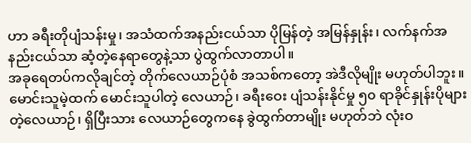ဟာ ခရီးတိုပျံသန်းမှု၊ အသံထက်အနည်းငယ်သာ ပိုမြန်တဲ့ အမြန်နှုန်း၊ လက်နက်အနည်းငယ်သာ ဆံ့တဲ့နေရာတွေနဲ့သာ ပွဲထွက်လာတာပါ။
အခုရေတပ်ကလိုချင်တဲ့ တိုက်လေယာဉ်ပုံစံ အသစ်ကတော့ အဲဒီလိုမျိုး မဟုတ်ပါဘူး။ မောင်းသူမဲ့ထက် မောင်းသူပါတဲ့ လေယာဉ်၊ ခရီးဝေး ပျံသန်းနိုင်မှု ၅၀ ရာခိုင်နှုန်းပိုများတဲ့လေယာဉ်၊ ရှိပြီးသား လေယာဉ်တွေကနေ ခွဲထွက်တာမျိုး မဟုတ်ဘဲ လုံးဝ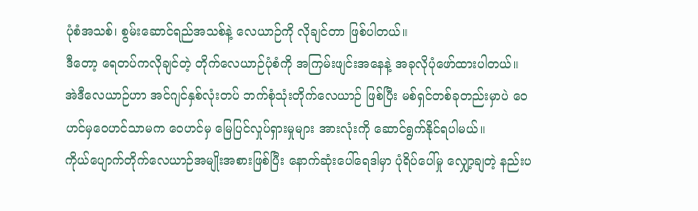ပုံစံအသစ်၊ စွမ်းဆောင်ရည်အသစ်နဲ့ လေယာဉ်ကို လိုချင်တာ ဖြစ်ပါတယ်။
ဒီတော့ ရေတပ်ကလိုချင်တဲ့ တိုက်လေယာဉ်ပုံစံကို အကြမ်းဖျင်းအနေနဲ့ အခုလိုပုံဖော်ထားပါတယ်။ အဲဒီလေယာဉ်ဟာ အင်ဂျင်နှစ်လုံးတပ် ဘက်စုံသုံးတိုက်လေယာဉ် ဖြစ်ပြီး မစ်ရှင်တစ်ခုတည်းမှာပဲ ဝေဟင်မှဝေဟင်သာမက ဝေဟင်မှ မြေပြင်လှုပ်ရှားမှုများ အားလုံးကို ဆောင်ရွက်နိုင်ရပါမယ်။
ကိုယ်ပျောက်တိုက်လေယာဉ်အမျိုးအစားဖြစ်ပြီး နောက်ဆုံးပေါ်ရေဒါမှာ ပုံရိပ်ပေါ်မှု လျှော့ချတဲ့ နည်းပ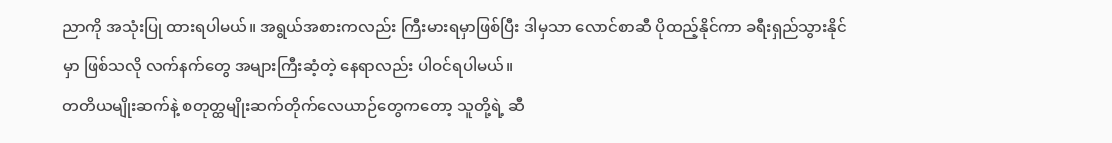ညာကို အသုံးပြု ထားရပါမယ်။ အရွယ်အစားကလည်း ကြီးမားရမှာဖြစ်ပြီး ဒါမှသာ လောင်စာဆီ ပိုထည့်နိုင်ကာ ခရီးရှည်သွားနိုင်မှာ ဖြစ်သလို လက်နက်တွေ အများကြီးဆံ့တဲ့ နေရာလည်း ပါဝင်ရပါမယ်။
တတိယမျိုးဆက်နဲ့ စတုတ္ထမျိုးဆက်တိုက်လေယာဉ်တွေကတော့ သူတို့ရဲ့ ဆီ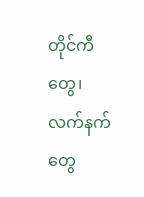တိုင်ကီတွေ၊ လက်နက်တွေ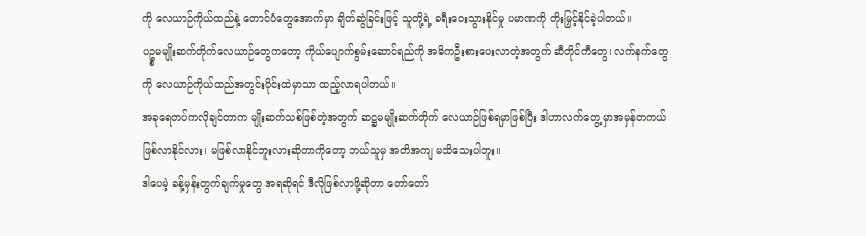ကို လေယာဉ်ကိုယ်ထည်နဲ့ တောင်ပံတွေအောက်မှာ ချိတ်ဆွဲခြင်းဖြင့် သူတို့ရဲ့ ခရီးဝေးသွားနိုင်မှု ပမာဏကို တိုးမြှင့်နိုင်ခဲ့ပါတယ်။
ပဥ္စမမျိုးဆက်တိုက်လေယာဉ်တွေကတော့ ကိုယ်ပျောက်စွမ်းဆောင်ရည်ကို အဓိကဦးစားပေးလာတဲ့အတွက် ဆီတိုင်ကီတွေ၊ လက်နက်တွေကို လေယာဉ်ကိုယ်ထည်အတွင်းပိုင်းထဲမှာသာ ထည့်လာရပါတယ်။
အခုရေတပ်ကလိုချင်တာက မျိုးဆက်သစ်ဖြစ်တဲ့အတွက် ဆဋ္ဌမမျိုးဆက်တိုက် လေယာဉ်ဖြစ်ရမှာဖြစ်ပြီး ဒါဟာလက်တွေ့ မှာအမှန်တကယ်ဖြစ်လာနိုင်လား၊ မဖြစ်လာနိုင်ဘူးလားဆိုတာကိုတော့ ဘယ်သူမှ အတိအကျ မသိသေးပါဘူး။
ဒါပေမဲ့ ခန့်မှန်းတွက်ချက်မှုတွေ အရဆိုရင် ဒီလိုဖြစ်လာဖို့ဆိုတာ တော်တော်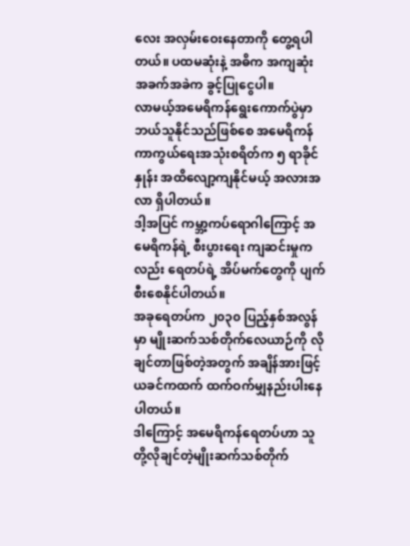လေး အလှမ်းဝေးနေတာကို တွေ့ရပါတယ်။ ပထမဆုံးနဲ့ အဓိက အကျဆုံး အခက်အခဲက ခွင့်ပြုငွေပါ။
လာမယ့်အမေရိကန်ရွေးကောက်ပွဲမှာ ဘယ်သူနိုင်သည်ဖြစ်စေ အမေရိကန် ကာကွယ်ရေးအသုံးစရိတ်က ၅ ရာခိုင်နှုန်း အထိလျော့ကျနိုင်မယ့် အလားအလာ ရှိပါတယ်။
ဒါ့အပြင် ကမ္ဘာ့ကပ်ရောဂါကြောင့် အမေရိကန်ရဲ့ စီးပွားရေး ကျဆင်းမှုကလည်း ရေတပ်ရဲ့ အိပ်မက်တွေကို ပျက်စီးစေနိုင်ပါတယ်။
အခုရေတပ်က ၂၀၃၀ ပြည့်နှစ်အလွန်မှာ မျိုးဆက်သစ်တိုက်လေယာဉ်ကို လိုချင်တာဖြစ်တဲ့အတွက် အချိန်အားဖြင့် ယခင်ကထက် ထက်ဝက်မျှနည်းပါးနေပါတယ်။
ဒါကြောင့် အမေရိကန်ရေတပ်ဟာ သူတို့လိုချင်တဲ့မျိုးဆက်သစ်တိုက်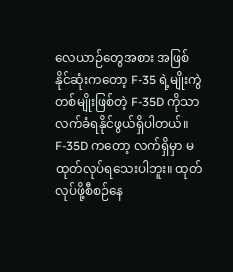လေယာဉ်တွေအစား အဖြစ်နိုင်ဆုံးကတော့ F-35 ရဲ့မျိုးကွဲတစ်မျိုးဖြစ်တဲ့ F-35D ကိုသာ လက်ခံရနိုင်ဖွယ်ရှိပါတယ်။
F-35D ကတော့ လက်ရှိမှာ မထုတ်လုပ်ရသေးပါဘူး။ ထုတ်လုပ်ဖို့စီစဉ်နေ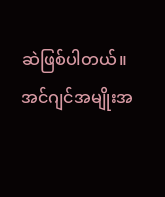ဆဲဖြစ်ပါတယ်။ အင်ဂျင်အမျိုးအ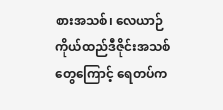စားအသစ်၊ လေယာဉ်ကိုယ်ထည်ဒီဇိုင်းအသစ်တွေကြောင့် ရေတပ်က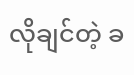လိုချင်တဲ့ ခ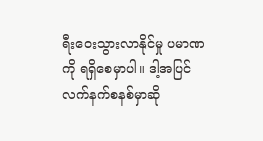ရီးဝေးသွားလာနိုင်မှု ပမာဏကို ရရှိစေမှာပါ။ ဒါ့အပြင် လက်နက်စနစ်မှာဆို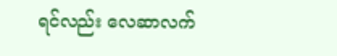ရင်လည်း လေဆာလက်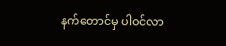နက်တောင်မှ ပါဝင်လာ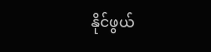နိုင်ဖွယ်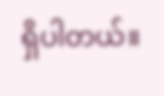ရှိပါတယ်။